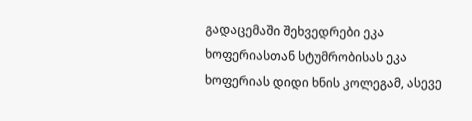გადაცემაში შეხვედრები ეკა ხოფერიასთან სტუმრობისას ეკა ხოფერიას დიდი ხნის კოლეგამ, ასევე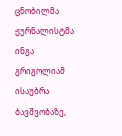ცნობილმა ჟურნალისტმა ინგა გრიგოლიამ ისაუბრა ბავშვობაზე,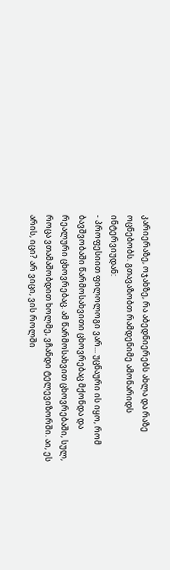კარიერაზე, ოჯახზე, რა აბედნიერებს ახლა და რაზე ოცნებობს. გთავაზობთ რამდენიმე ამონარიდს ინტერვიუდან:
- პროფესიით ფილოლოგი ვარ... უცნაური ის იყო, რომ ბავშვობაში წარმოსახვითი ცხოვრებაც მქონდა და რეალური ცხოვრებაც. ამ წარმოსახვით ცხოვრებაში, სულ, როცა ვთამაშობდით ხოლმე, ვჩანდი ტელევიზორში. აი, ეს არის, იცი? არ ვიცი, ვის როლში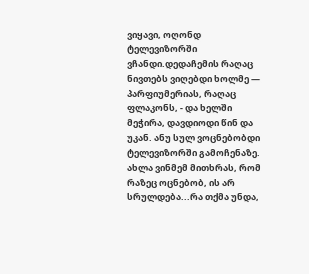ვიყავი, ოღონდ ტელევიზორში ვჩანდი.დედაჩემის რაღაც ნივთებს ვიღებდი ხოლმე — პარფიუმერიას, რაღაც ფლაკონს, - და ხელში მეჭირა, დავდიოდი წინ და უკან. ანუ სულ ვოცნებობდი ტელევიზორში გამოჩენაზე. ახლა ვინმემ მითხრას, რომ რაზეც ოცნებობ, ის არ სრულდება...რა თქმა უნდა,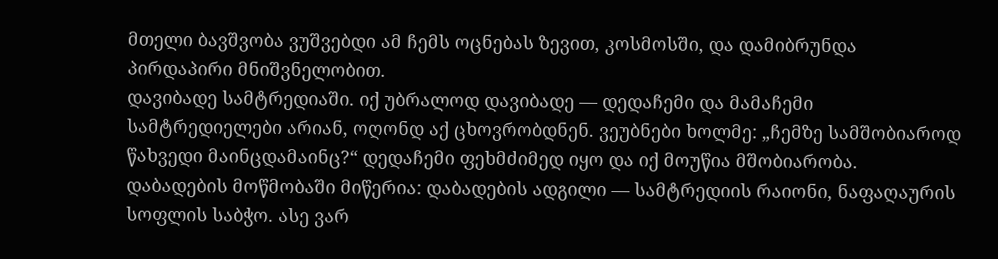მთელი ბავშვობა ვუშვებდი ამ ჩემს ოცნებას ზევით, კოსმოსში, და დამიბრუნდა პირდაპირი მნიშვნელობით.
დავიბადე სამტრედიაში. იქ უბრალოდ დავიბადე — დედაჩემი და მამაჩემი სამტრედიელები არიან, ოღონდ აქ ცხოვრობდნენ. ვეუბნები ხოლმე: „ჩემზე სამშობიაროდ წახვედი მაინცდამაინც?“ დედაჩემი ფეხმძიმედ იყო და იქ მოუწია მშობიარობა. დაბადების მოწმობაში მიწერია: დაბადების ადგილი — სამტრედიის რაიონი, ნაფაღაურის სოფლის საბჭო. ასე ვარ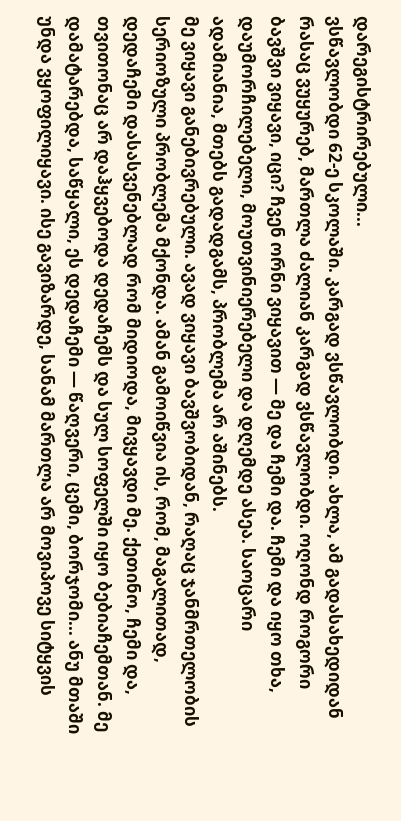დარეგისტრირებული...
ვსწავლობდი 62-ე სკოლაში. კარგად ვსწავლობდი. ახლა, ამ გადასახედიდან რასაც ვუყურებ, მართლა ძალიან კარგად ვსწავლობდი. ოღონდ როგორი ბავშვი ვიყავი, იცი? ჩვენ ორნი ვიყავით — მე და ჩემი და. ჩემი და იყო თხა, დაუმორჩილებელი, მოუთვინიერებელი და დღემდე ასეა. საოცარი ადამიანია, მთებს გადადგამს, პრობლემა არ აშინებს.
მე ვიყავი განებივრებული. ავად ვიყავი ბავშვობიდან, რაღაც ჯანმრთელობის სერიოზული პრობლემა მქონდა. ამან გამოიწვია ის, რომ, მაგალითად, დედაჩემი დასასვენებლად რომ მიდიოდა, მივყავდი მე. ქეთინო, ჩემი და, თვითონაც არ დაჰყვებოდა დედაჩემს და სულ სოფელში იყო ბებიაჩემთან. მე დამატარებდა, საწყალი, ეს დედაჩემი — წაღვერი, ცემი, ბორჯომი... ანუ მთაში უნდა ვყოფილიყავი. ისე გავიზარდე, სანამ მართლა არ მოვიპოვე სიტყვის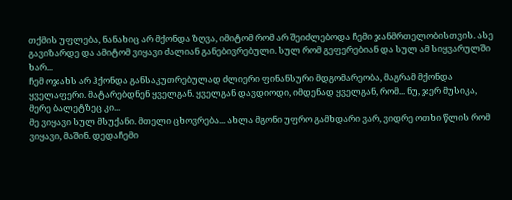თქმის უფლება, ნანახიც არ მქონდა ზღვა, იმიტომ რომ არ შეიძლებოდა ჩემი ჯანმრთელობისთვის. ასე გავიზარდე და ამიტომ ვიყავი ძალიან განებივრებული. სულ რომ გეფერებიან და სულ ამ სიყვარულში ხარ...
ჩემ ოჯახს არ ჰქონდა განსაკუთრებულად ძლიერი ფინანსური მდგომარეობა, მაგრამ მქონდა ყველაფერი. მატარებდნენ ყველგან. ყველგან დავდიოდი, იმდენად ყველგან, რომ... ნუ, ჯერ მუსიკა, მერე ბალეტზეც კი...
მე ვიყავი სულ მსუქანი. მთელი ცხოვრება... ახლა მგონი უფრო გამხდარი ვარ, ვიდრე ოთხი წლის რომ ვიყავი, მაშინ. დედაჩემი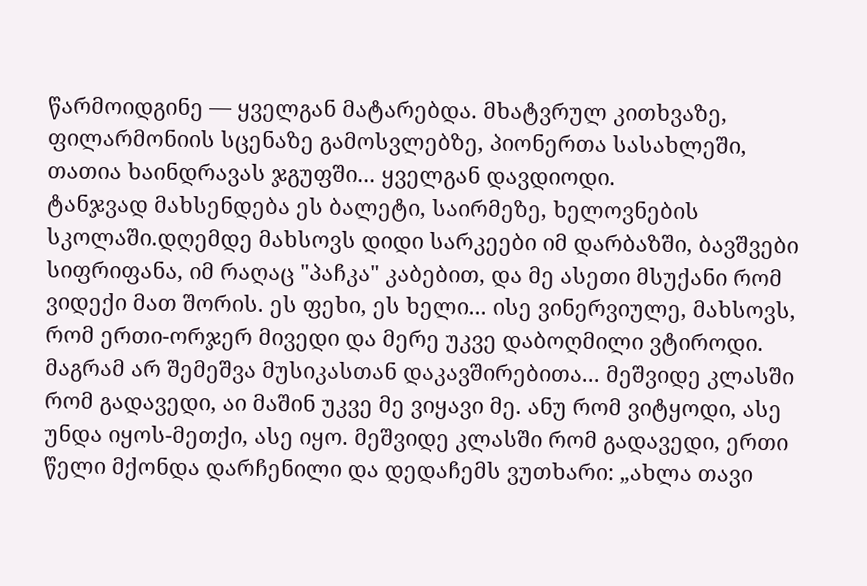წარმოიდგინე — ყველგან მატარებდა. მხატვრულ კითხვაზე, ფილარმონიის სცენაზე გამოსვლებზე, პიონერთა სასახლეში, თათია ხაინდრავას ჯგუფში... ყველგან დავდიოდი.
ტანჯვად მახსენდება ეს ბალეტი, საირმეზე, ხელოვნების სკოლაში.დღემდე მახსოვს დიდი სარკეები იმ დარბაზში, ბავშვები სიფრიფანა, იმ რაღაც "პაჩკა" კაბებით, და მე ასეთი მსუქანი რომ ვიდექი მათ შორის. ეს ფეხი, ეს ხელი... ისე ვინერვიულე, მახსოვს, რომ ერთი-ორჯერ მივედი და მერე უკვე დაბოღმილი ვტიროდი.
მაგრამ არ შემეშვა მუსიკასთან დაკავშირებითა... მეშვიდე კლასში რომ გადავედი, აი მაშინ უკვე მე ვიყავი მე. ანუ რომ ვიტყოდი, ასე უნდა იყოს-მეთქი, ასე იყო. მეშვიდე კლასში რომ გადავედი, ერთი წელი მქონდა დარჩენილი და დედაჩემს ვუთხარი: „ახლა თავი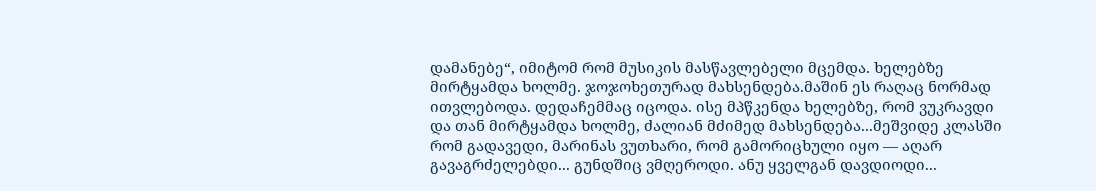დამანებე“, იმიტომ რომ მუსიკის მასწავლებელი მცემდა. ხელებზე მირტყამდა ხოლმე. ჯოჯოხეთურად მახსენდება.მაშინ ეს რაღაც ნორმად ითვლებოდა. დედაჩემმაც იცოდა. ისე მპწკენდა ხელებზე, რომ ვუკრავდი და თან მირტყამდა ხოლმე, ძალიან მძიმედ მახსენდება...მეშვიდე კლასში რომ გადავედი, მარინას ვუთხარი, რომ გამორიცხული იყო — აღარ გავაგრძელებდი... გუნდშიც ვმღეროდი. ანუ ყველგან დავდიოდი...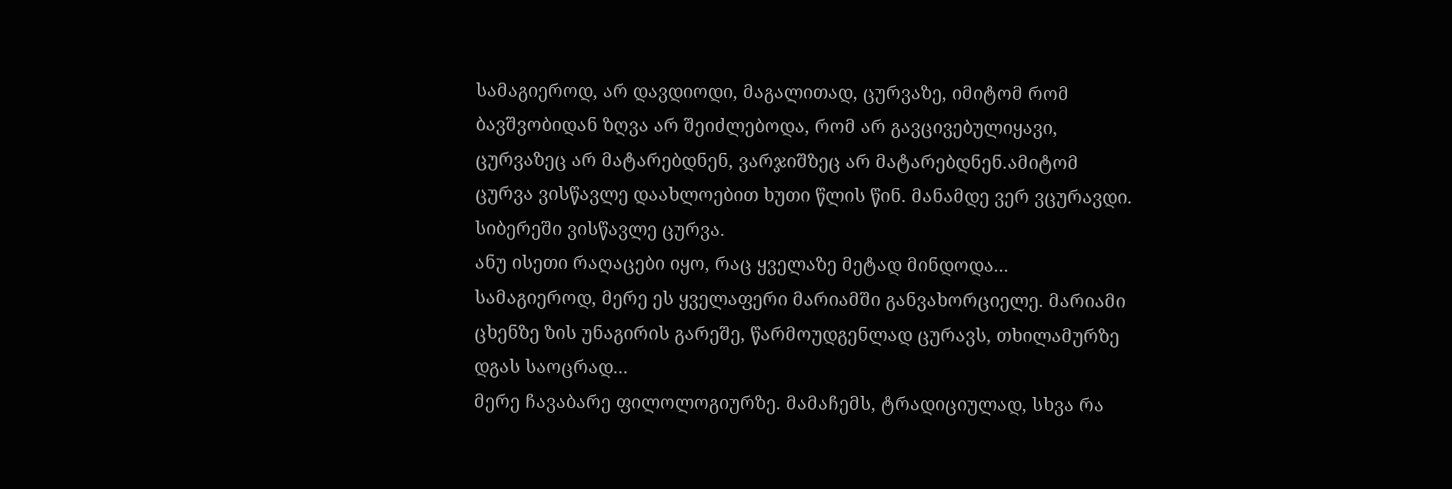სამაგიეროდ, არ დავდიოდი, მაგალითად, ცურვაზე, იმიტომ რომ ბავშვობიდან ზღვა არ შეიძლებოდა, რომ არ გავცივებულიყავი, ცურვაზეც არ მატარებდნენ, ვარჯიშზეც არ მატარებდნენ.ამიტომ ცურვა ვისწავლე დაახლოებით ხუთი წლის წინ. მანამდე ვერ ვცურავდი. სიბერეში ვისწავლე ცურვა.
ანუ ისეთი რაღაცები იყო, რაც ყველაზე მეტად მინდოდა... სამაგიეროდ, მერე ეს ყველაფერი მარიამში განვახორციელე. მარიამი ცხენზე ზის უნაგირის გარეშე, წარმოუდგენლად ცურავს, თხილამურზე დგას საოცრად...
მერე ჩავაბარე ფილოლოგიურზე. მამაჩემს, ტრადიციულად, სხვა რა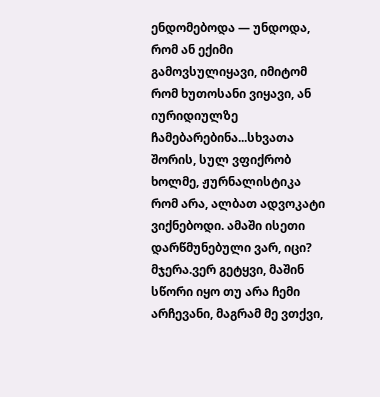ენდომებოდა — უნდოდა, რომ ან ექიმი გამოვსულიყავი, იმიტომ რომ ხუთოსანი ვიყავი, ან იურიდიულზე ჩამებარებინა...სხვათა შორის, სულ ვფიქრობ ხოლმე, ჟურნალისტიკა რომ არა, ალბათ ადვოკატი ვიქნებოდი. ამაში ისეთი დარწმუნებული ვარ, იცი? მჯერა.ვერ გეტყვი, მაშინ სწორი იყო თუ არა ჩემი არჩევანი, მაგრამ მე ვთქვი,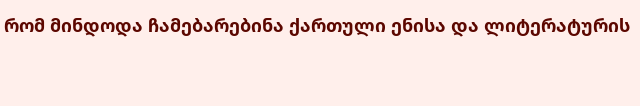რომ მინდოდა ჩამებარებინა ქართული ენისა და ლიტერატურის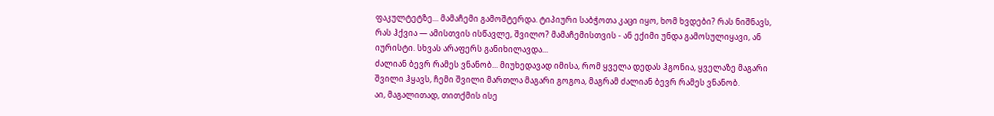ფაკულტეტზე... მამაჩემი გამოშტერდა. ტიპიური საბჭოთა კაცი იყო, ხომ ხვდები? რას ნიშნავს, რას ჰქვია — ამისთვის ისწავლე, შვილო? მამაჩემისთვის - ან ექიმი უნდა გამოსულიყავი, ან იურისტი. სხვას არაფერს განიხილავდა...
ძალიან ბევრ რამეს ვნანობ... მიუხედავად იმისა, რომ ყველა დედას ჰგონია, ყველაზე მაგარი შვილი ჰყავს, ჩემი შვილი მართლა მაგარი გოგოა, მაგრამ ძალიან ბევრ რამეს ვნანობ.
აი, მაგალითად, თითქმის ისე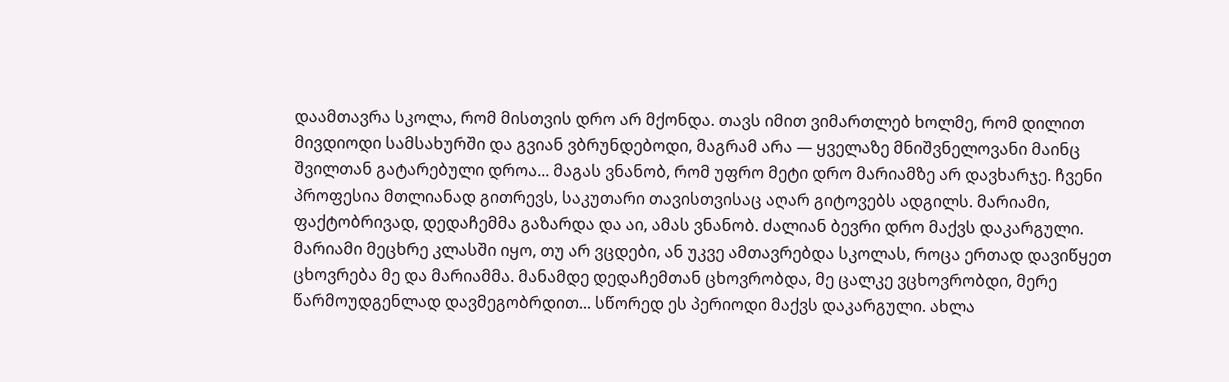დაამთავრა სკოლა, რომ მისთვის დრო არ მქონდა. თავს იმით ვიმართლებ ხოლმე, რომ დილით მივდიოდი სამსახურში და გვიან ვბრუნდებოდი, მაგრამ არა — ყველაზე მნიშვნელოვანი მაინც შვილთან გატარებული დროა... მაგას ვნანობ, რომ უფრო მეტი დრო მარიამზე არ დავხარჯე. ჩვენი პროფესია მთლიანად გითრევს, საკუთარი თავისთვისაც აღარ გიტოვებს ადგილს. მარიამი, ფაქტობრივად, დედაჩემმა გაზარდა და აი, ამას ვნანობ. ძალიან ბევრი დრო მაქვს დაკარგული.
მარიამი მეცხრე კლასში იყო, თუ არ ვცდები, ან უკვე ამთავრებდა სკოლას, როცა ერთად დავიწყეთ ცხოვრება მე და მარიამმა. მანამდე დედაჩემთან ცხოვრობდა, მე ცალკე ვცხოვრობდი, მერე წარმოუდგენლად დავმეგობრდით... სწორედ ეს პერიოდი მაქვს დაკარგული. ახლა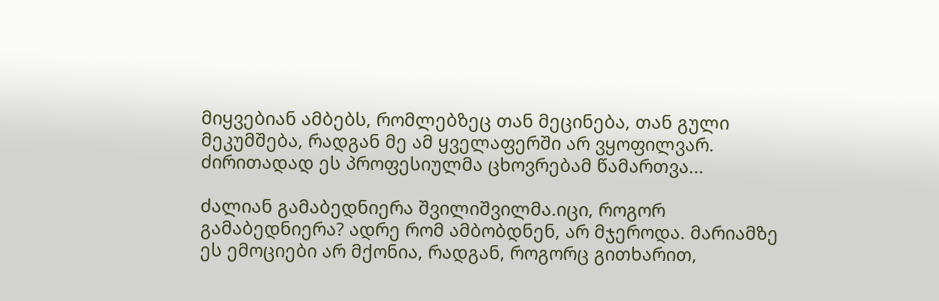მიყვებიან ამბებს, რომლებზეც თან მეცინება, თან გული მეკუმშება, რადგან მე ამ ყველაფერში არ ვყოფილვარ. ძირითადად ეს პროფესიულმა ცხოვრებამ წამართვა...

ძალიან გამაბედნიერა შვილიშვილმა.იცი, როგორ გამაბედნიერა? ადრე რომ ამბობდნენ, არ მჯეროდა. მარიამზე ეს ემოციები არ მქონია, რადგან, როგორც გითხარით,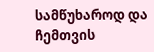სამწუხაროდ და ჩემთვის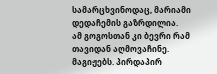სამარცხვინოდაც, მარიამი დედაჩემის გაზრდილია.
ამ გოგოსთან კი ბევრი რამ თავიდან აღმოვაჩინე. მაგიჟებს. პირდაპირ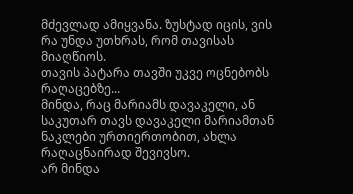მძევლად ამიყვანა. ზუსტად იცის, ვის რა უნდა უთხრას, რომ თავისას მიაღწიოს.
თავის პატარა თავში უკვე ოცნებობს რაღაცებზე...
მინდა, რაც მარიამს დავაკელი, ან საკუთარ თავს დავაკელი მარიამთან ნაკლები ურთიერთობით, ახლა რაღაცნაირად შევივსო.
არ მინდა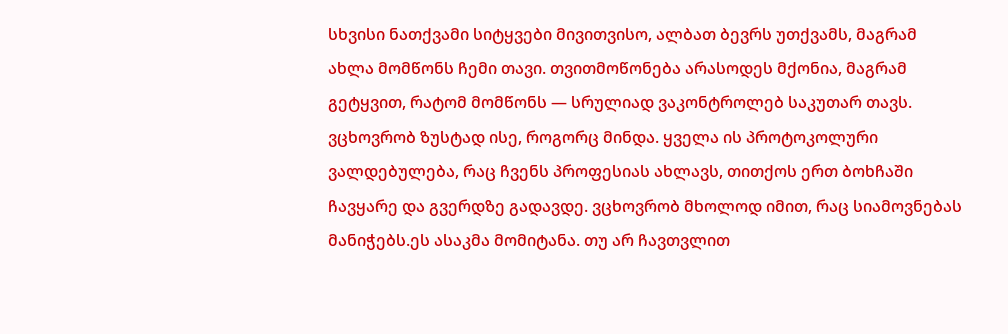სხვისი ნათქვამი სიტყვები მივითვისო, ალბათ ბევრს უთქვამს, მაგრამ ახლა მომწონს ჩემი თავი. თვითმოწონება არასოდეს მქონია, მაგრამ გეტყვით, რატომ მომწონს — სრულიად ვაკონტროლებ საკუთარ თავს. ვცხოვრობ ზუსტად ისე, როგორც მინდა. ყველა ის პროტოკოლური ვალდებულება, რაც ჩვენს პროფესიას ახლავს, თითქოს ერთ ბოხჩაში ჩავყარე და გვერდზე გადავდე. ვცხოვრობ მხოლოდ იმით, რაც სიამოვნებას მანიჭებს.ეს ასაკმა მომიტანა. თუ არ ჩავთვლით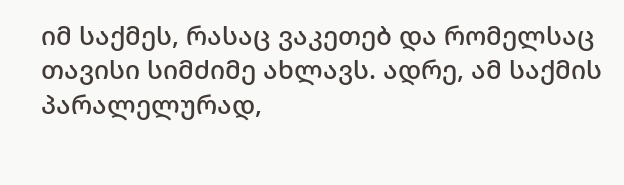იმ საქმეს, რასაც ვაკეთებ და რომელსაც თავისი სიმძიმე ახლავს. ადრე, ამ საქმის პარალელურად,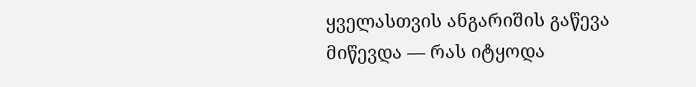ყველასთვის ანგარიშის გაწევა მიწევდა — რას იტყოდა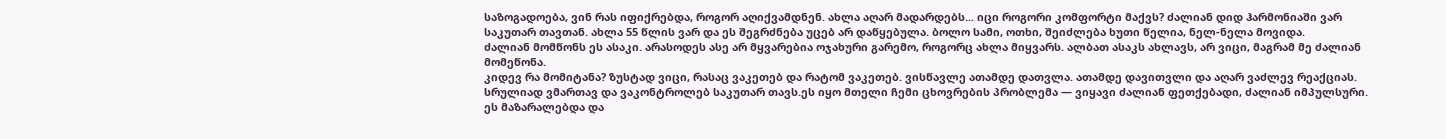საზოგადოება, ვინ რას იფიქრებდა, როგორ აღიქვამდნენ. ახლა აღარ მადარდებს... იცი როგორი კომფორტი მაქვს? ძალიან დიდ ჰარმონიაში ვარ საკუთარ თავთან. ახლა 55 წლის ვარ და ეს შეგრძნება უცებ არ დაწყებულა. ბოლო სამი, ოთხი, შეიძლება ხუთი წელია, ნელ-ნელა მოვიდა.
ძალიან მომწონს ეს ასაკი. არასოდეს ასე არ მყვარებია ოჯახური გარემო, როგორც ახლა მიყვარს. ალბათ ასაკს ახლავს, არ ვიცი, მაგრამ მე ძალიან მომეწონა.
კიდევ რა მომიტანა? ზუსტად ვიცი, რასაც ვაკეთებ და რატომ ვაკეთებ. ვისწავლე ათამდე დათვლა. ათამდე დავითვლი და აღარ ვაძლევ რეაქციას. სრულიად ვმართავ და ვაკონტროლებ საკუთარ თავს.ეს იყო მთელი ჩემი ცხოვრების პრობლემა — ვიყავი ძალიან ფეთქებადი, ძალიან იმპულსური. ეს მაზარალებდა და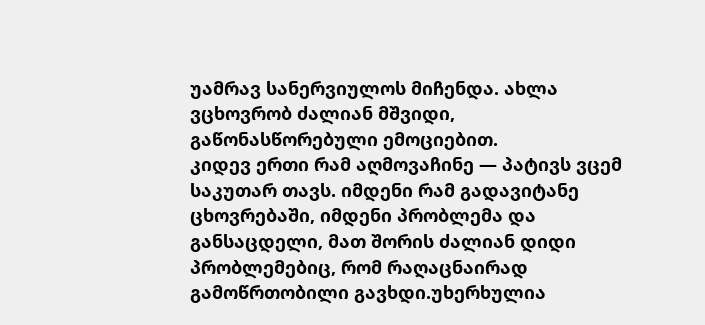უამრავ სანერვიულოს მიჩენდა. ახლა ვცხოვრობ ძალიან მშვიდი, გაწონასწორებული ემოციებით.
კიდევ ერთი რამ აღმოვაჩინე — პატივს ვცემ საკუთარ თავს. იმდენი რამ გადავიტანე ცხოვრებაში, იმდენი პრობლემა და განსაცდელი, მათ შორის ძალიან დიდი პრობლემებიც, რომ რაღაცნაირად გამოწრთობილი გავხდი.უხერხულია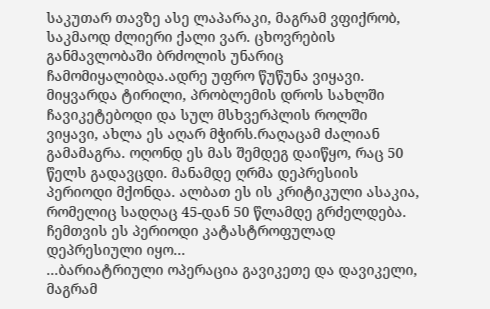საკუთარ თავზე ასე ლაპარაკი, მაგრამ ვფიქრობ, საკმაოდ ძლიერი ქალი ვარ. ცხოვრების განმავლობაში ბრძოლის უნარიც ჩამომიყალიბდა.ადრე უფრო წუწუნა ვიყავი. მიყვარდა ტირილი, პრობლემის დროს სახლში ჩავიკეტებოდი და სულ მსხვერპლის როლში ვიყავი, ახლა ეს აღარ მჭირს.რაღაცამ ძალიან გამამაგრა. ოღონდ ეს მას შემდეგ დაიწყო, რაც 50 წელს გადავცდი. მანამდე ღრმა დეპრესიის პერიოდი მქონდა. ალბათ ეს ის კრიტიკული ასაკია, რომელიც სადღაც 45-დან 50 წლამდე გრძელდება. ჩემთვის ეს პერიოდი კატასტროფულად დეპრესიული იყო...
...ბარიატრიული ოპერაცია გავიკეთე და დავიკელი, მაგრამ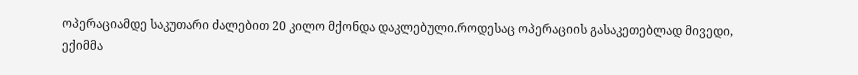ოპერაციამდე საკუთარი ძალებით 20 კილო მქონდა დაკლებული.როდესაც ოპერაციის გასაკეთებლად მივედი, ექიმმა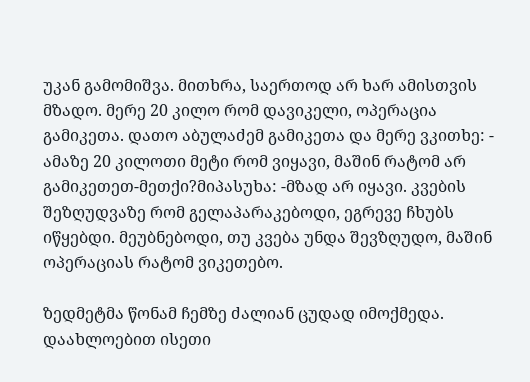უკან გამომიშვა. მითხრა, საერთოდ არ ხარ ამისთვის მზადო. მერე 20 კილო რომ დავიკელი, ოპერაცია გამიკეთა. დათო აბულაძემ გამიკეთა და მერე ვკითხე: - ამაზე 20 კილოთი მეტი რომ ვიყავი, მაშინ რატომ არ გამიკეთეთ-მეთქი?მიპასუხა: -მზად არ იყავი. კვების შეზღუდვაზე რომ გელაპარაკებოდი, ეგრევე ჩხუბს იწყებდი. მეუბნებოდი, თუ კვება უნდა შევზღუდო, მაშინ ოპერაციას რატომ ვიკეთებო.

ზედმეტმა წონამ ჩემზე ძალიან ცუდად იმოქმედა. დაახლოებით ისეთი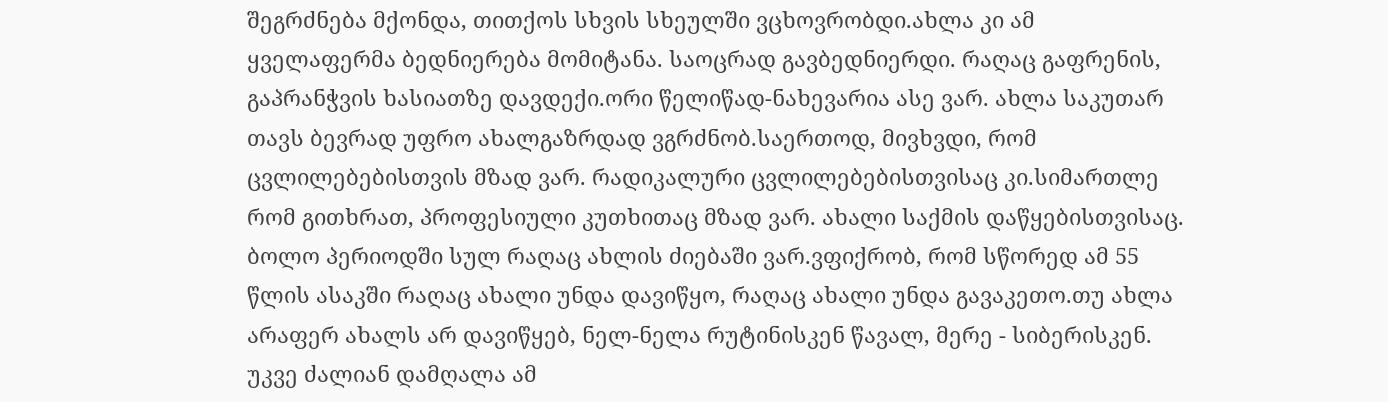შეგრძნება მქონდა, თითქოს სხვის სხეულში ვცხოვრობდი.ახლა კი ამ ყველაფერმა ბედნიერება მომიტანა. საოცრად გავბედნიერდი. რაღაც გაფრენის, გაპრანჭვის ხასიათზე დავდექი.ორი წელიწად-ნახევარია ასე ვარ. ახლა საკუთარ თავს ბევრად უფრო ახალგაზრდად ვგრძნობ.საერთოდ, მივხვდი, რომ ცვლილებებისთვის მზად ვარ. რადიკალური ცვლილებებისთვისაც კი.სიმართლე რომ გითხრათ, პროფესიული კუთხითაც მზად ვარ. ახალი საქმის დაწყებისთვისაც. ბოლო პერიოდში სულ რაღაც ახლის ძიებაში ვარ.ვფიქრობ, რომ სწორედ ამ 55 წლის ასაკში რაღაც ახალი უნდა დავიწყო, რაღაც ახალი უნდა გავაკეთო.თუ ახლა არაფერ ახალს არ დავიწყებ, ნელ-ნელა რუტინისკენ წავალ, მერე - სიბერისკენ. უკვე ძალიან დამღალა ამ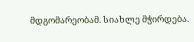მდგომარეობამ. სიახლე მჭირდება.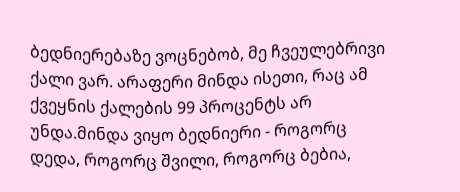ბედნიერებაზე ვოცნებობ, მე ჩვეულებრივი ქალი ვარ. არაფერი მინდა ისეთი, რაც ამ ქვეყნის ქალების 99 პროცენტს არ უნდა.მინდა ვიყო ბედნიერი - როგორც დედა, როგორც შვილი, როგორც ბებია,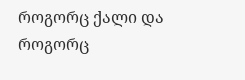როგორც ქალი და როგორც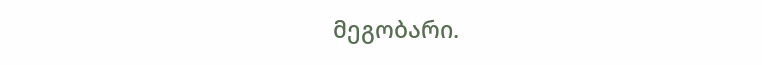მეგობარი.